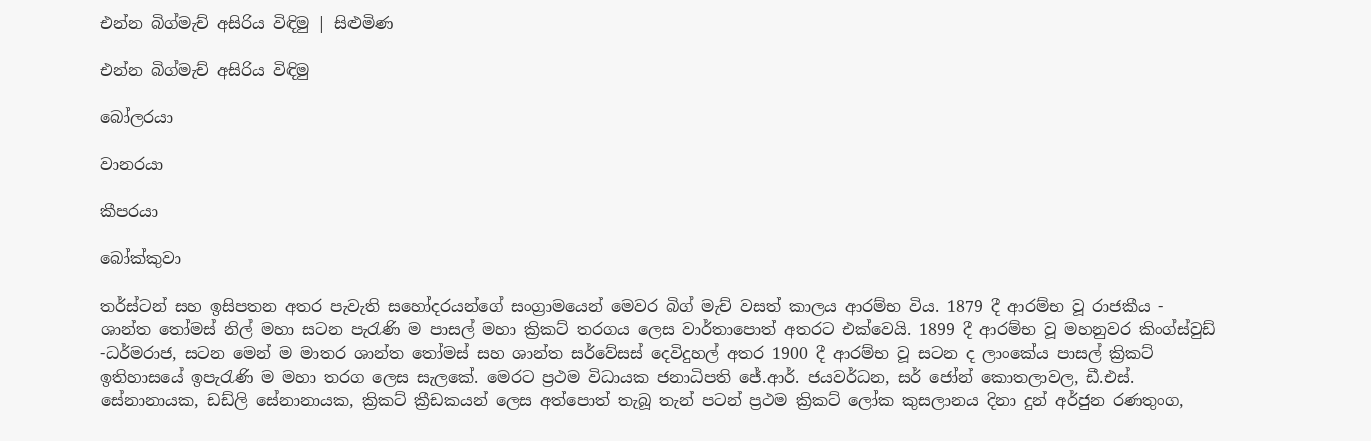එන්න බිග්මැච් අසිරිය විඳිමු | සිළුමිණ

එන්න බිග්මැච් අසිරිය විඳිමු

බෝලරයා

වානරයා

කීපරයා

බෝක්කුවා

තර්ස්ටන් සහ ඉසිපතන අතර පැවැති සහෝදරයන්ගේ සංග්‍රාමයෙන් මෙවර බිග් මැච් වසත් කාලය ආරම්භ විය. 1879 දී ආරම්භ වූ රාජකීය - ශාන්ත තෝමස් නිල් මහා සටන පැරැණි ම පාසල් මහා ක්‍රිකට් තරගය ලෙස වාර්තාපොත් අතරට එක්වෙයි. 1899 දී ආරම්භ වූ මහනුවර කිංග්ස්වුඩ් -ධර්මරාජ, සටන මෙන් ම මාතර ශාන්ත තෝමස් සහ ශාන්ත සර්වේසස් දෙවිදුහල් අතර 1900 දී ආරම්භ වූ සටන ද ලාංකේය පාසල් ක්‍රිකට් ඉතිහාසයේ ඉපැරැණි ම මහා තරග ලෙස සැලකේ. මෙරට ප්‍රථම විධායක ජනාධිපති ජේ.ආර්. ජයවර්ධන, සර් ජෝන් කොතලාවල, ඩී.එස්. සේනානායක, ඩඩ්ලි සේනානායක, ක්‍රිකට් ක්‍රීඩකයන් ලෙස අත්පොත් තැබූ තැන් පටන් ප්‍රථම ක්‍රිකට් ලෝක කුසලානය දිනා දුන් අර්ජුන රණතුංග,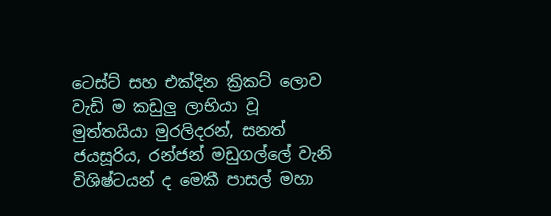ටෙස්ට් සහ එක්දින ක්‍රිකට් ලොව වැඩි ම කඩුලු ලාභියා වූ මුත්තයියා මුරලිදරන්, සනත් ජයසූරිය, රන්ජන් මඩුගල්ලේ වැනි විශිෂ්ටයන් ද මෙකී පාසල් මහා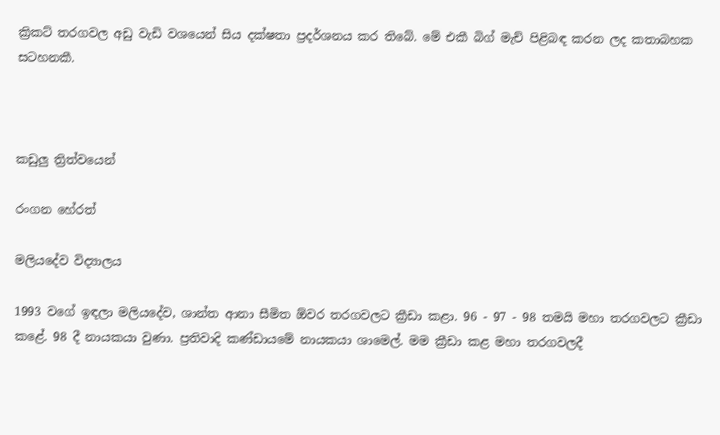ක්‍රිකට් තරගවල අඩු වැඩි වශයෙන් සිය දක්ෂතා ප්‍රදර්ශනය කර තිබේ. මේ එකී බිග් මැච් පිළිබඳ කරන ලද කතාබහක සටහනකී.



කඩුලු ත්‍රිත්වයෙන්

රංගන හේරත්

මලියදේව විද්‍යාලය

1993 වගේ ඉඳලා මලියදේව, ශාන්ත ආනා සීමිත ඕවර තරගවලට ක්‍රීඩා කළා. 96 - 97 - 98 තමයි මහා තරගවලට ක්‍රීඩා කළේ. 98 දී නායකයා වුණා. ප්‍රතිවාදි කණ්ඩායමේ නායකයා ශාමෙල්. මම ක්‍රීඩා කළ මහා තරගවලදී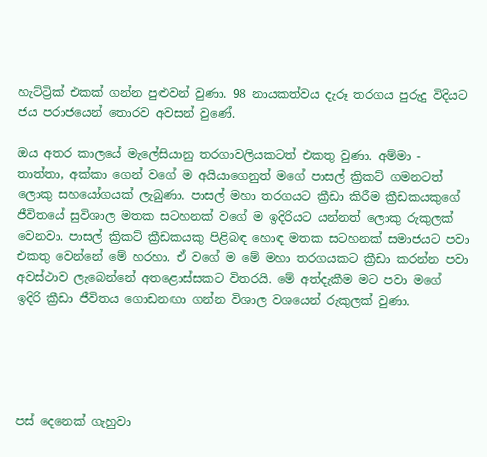හැට්ට්‍රික් එකක් ගන්න පුළුවන් වුණා. 98 නායකත්වය දැරූ තරගය පුරුදු විදියට ජය පරාජයෙන් තොරව අවසන් වුණේ.

ඔය අතර කාලයේ මැලේසියානු තරගාවලියකටත් එකතු වුණා. අම්මා - තාත්තා, අක්කා ගෙන් වගේ ම අයියාගෙනුත් මගේ පාසල් ක්‍රිකට් ගමනටත් ලොකු සහයෝගයක් ලැබුණා. පාසල් මහා තරගයට ක්‍රීඩා කිරීම ක්‍රීඩකයකුගේ ජීවිතයේ සුවිශාල මතක සටහනක් වගේ ම ඉදිරියට යන්නත් ලොකු රුකුලක් වෙනවා. පාසල් ක්‍රිකට් ක්‍රීඩකයකු පිළිබඳ හොඳ මතක සටහනක් සමාජයට පවා එකතු වෙන්නේ මේ හරහා. ඒ වගේ ම මේ මහා තරගයකට ක්‍රීඩා කරන්න පවා අවස්ථාව ලැබෙන්නේ අතළොස්සකට විතරයි. මේ අත්දැකීම මට පවා මගේ ඉදිරි ක්‍රීඩා ජීවිතය ගොඩනඟා ගන්න විශාල වශයෙන් රුකුලක් වුණා.





පස් දෙනෙක් ගැහුවා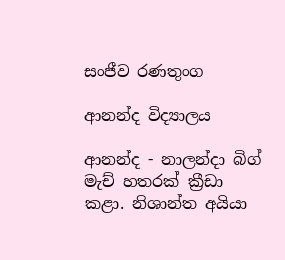සංජීව රණතුංග

ආනන්ද විද්‍යාලය

ආනන්ද - නාලන්දා බිග් මැච් හතරක් ක්‍රීඩා කළා. නිශාන්ත අයියා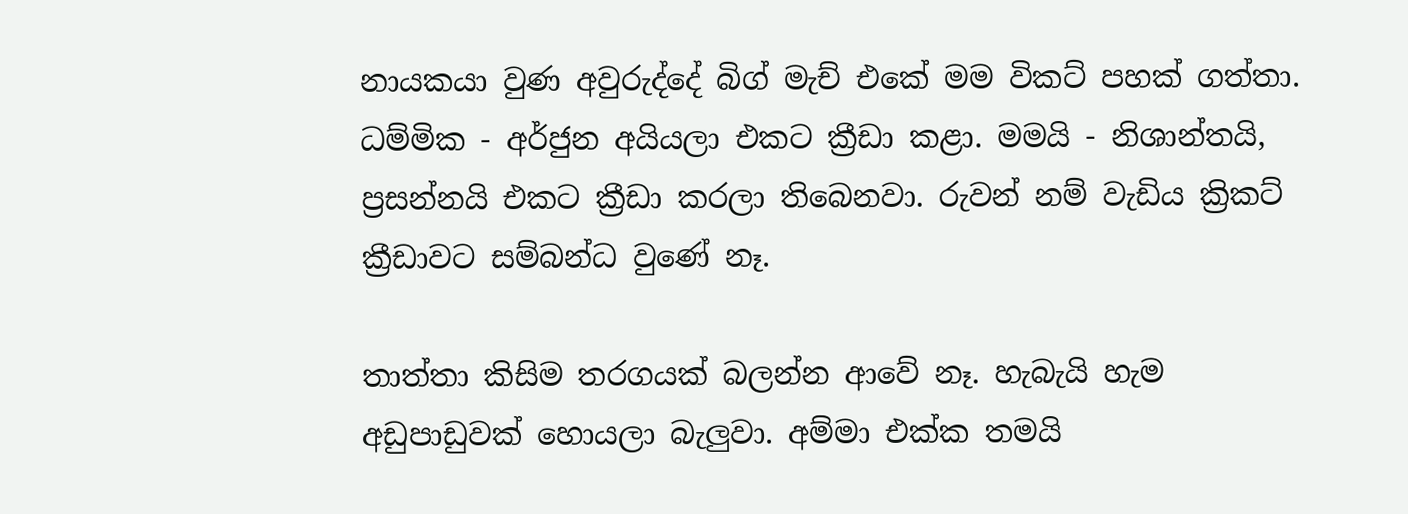නායකයා වුණ අවුරුද්දේ බිග් මැච් එකේ මම විකට් පහක් ගත්තා. ධම්මික - අර්ජුන අයියලා එකට ක්‍රීඩා කළා. මමයි - නිශාන්තයි, ප්‍රසන්නයි එකට ක්‍රීඩා කරලා තිබෙනවා. රුවන් නම් වැඩිය ක්‍රිකට් ක්‍රීඩාවට සම්බන්ධ වුණේ නෑ.

තාත්තා කිසිම තරගයක් බලන්න ආවේ නෑ. හැබැයි හැම අඩුපාඩුවක් හොයලා බැලුවා. අම්මා එක්ක තමයි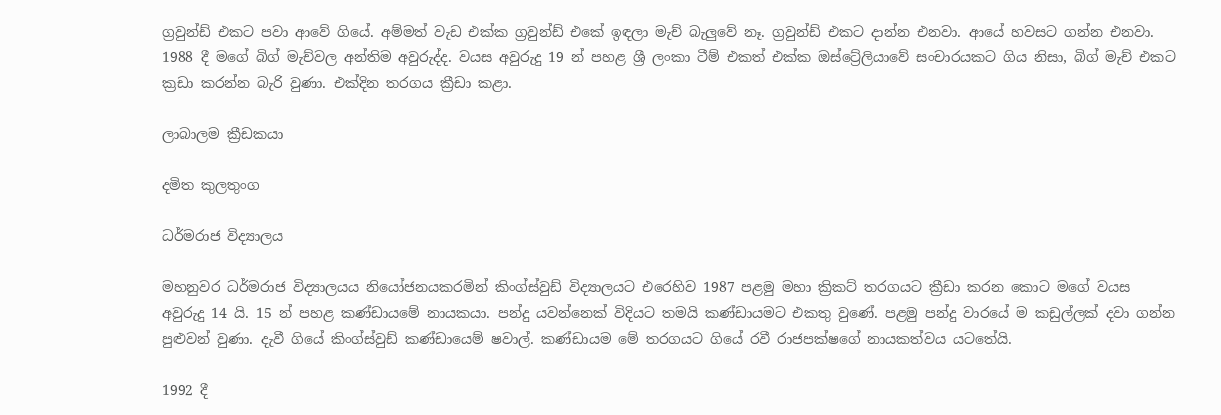ග්‍රවුන්ඩ් එකට පවා ආවේ ගියේ. අම්මත් වැඩ එක්ක ග්‍රවුන්ඩ් එකේ ඉඳලා මැච් බැලුවේ නෑ. ග්‍රවුන්ඩ් එකට දාන්න එනවා. ආයේ හවසට ගන්න එනවා. 1988 දී මගේ බිග් මැච්වල අන්තිම අවුරුද්ද. වයස අවුරුදු 19 න් පහළ ශ්‍රී ලංකා ටීම් එකත් එක්ක ඔස්ට්‍රේලියාවේ සංචාරයකට ගිය නිසා, බිග් මැච් එකට ක්‍රඩා කරන්න බැරි වුණා. එක්දින තරගය ක්‍රීඩා කළා.

ලාබාලම ක්‍රීඩකයා‍

දමිත කුලතුංග

ධර්මරාජ විද්‍යාලය

මහනුවර ධර්මරාජ විද්‍යාලයය නියෝජනයකරමින් කිංග්ස්වුඩ් විද්‍යාලයට එරෙහිව 1987 පළමු මහා ක්‍රිකට් තරගයට ක්‍රීඩා කරන ‍කොට මගේ වයස අවුරුදු 14 යි. 15 න් පහළ කණ්ඩායමේ නායකයා. පන්දු යවන්නෙක් විදියට තමයි කණ්ඩායමට එකතු වුණේ. පළමු පන්දු වාරයේ ම කඩුල්ලක් දවා ගන්න පුළුවන් වුණා. දැවී ගියේ කිංග්ස්වුඩ් කණ්ඩාය‍ෙම් ෂවාල්. කණ්ඩායම මේ තරගයට ගියේ රවී රාජපක්ෂගේ නායකත්වය යටතේයි.

1992 දී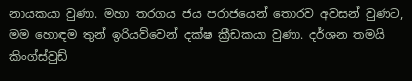නායකයා වුණා. මහා තරගය ජය පරා‍ජයෙන් තොරව අවසන් වුණට, මම හොඳම තුන් ඉරියව්වෙන් දක්ෂ ක්‍රීඩකයා වුණා. දර්ශන තමයි කිංග්ස්වුඩ්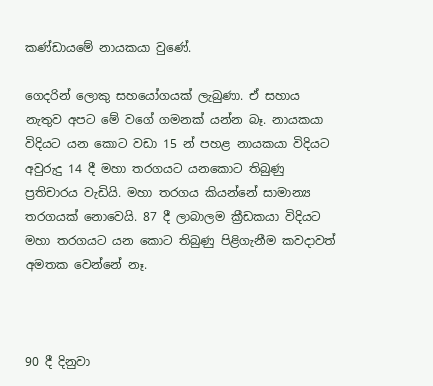කණ්ඩායමේ නායකයා වුණේ.

ගෙදරින් ලොකු සහයෝගයක් ලැබුණා. ඒ සහාය නැතුව අපට මේ වගේ ගමනක් යන්න බෑ. නායකයා විදියට යන කොට වඩා 15 න් පහළ නායකයා විදියට අවුරුදු 14 දී මහා තරගයට යන‍කොට තිබුණු ප්‍රතිචාරය වැඩියි. මහා තරගය කියන්නේ සාමාන්‍ය තරගයක් නොවෙයි. 87 දී ලාබාලම ක්‍රීඩකයා විදියට මහා තරගයට යන කොට තිබුණු පිළිගැනීම කවදාවත් අමතක වෙන්නේ නෑ.



90 දී දිනුවා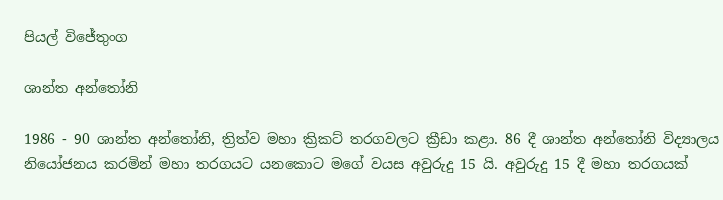පියල් විජේතුංග

ශාන්ත අන්තෝනි

1986 - 90 ශාන්ත අන්තෝනි, ත්‍රිත්ව මහා ක්‍රිකට් තරගවලට ක්‍රීඩා කළා. 86 දී ශාන්ත අන්තෝනි විද්‍යාලය නියෝජනය කරමින් මහා තරගයට යන‍කොට මගේ වයස අවුරුදු 15 යි. අවුරුදු 15 දී මහා තරගයක්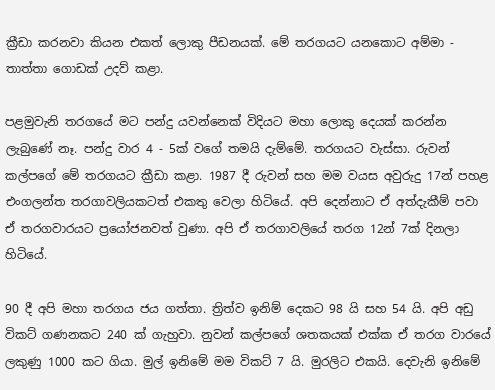ක්‍රීඩා කරනවා කියන එකත් ලොකු පීඩනයක්. මේ තරගයට යනකොට අම්මා - තාත්තා ගොඩක් උදව් කළා.

පළමුවැනි තරගයේ මට පන්දු යවන්නෙක් විදියට මහා ලොකු දෙයක් කරන්න ලැබුණේ නෑ. පන්දු වාර 4 - 5ක් වගේ තමයි දැම්මේ. තරගයට වැස්සා. රුවන් කල්පගේ මේ තරගයට ක්‍රීඩා කළා. 1987 දී රුවන් සහ මම වයස අවුරුදු 17න් පහළ එංගලන්ත තරගාවලියකටත් එකතු වෙලා හිටියේ. අපි දෙන්නාට ඒ අත්දැකීම් පවා ඒ තරගවාරයට ප්‍රයෝජනවත් වුණා. අපි ඒ තරගාවලියේ තරග 12න් 7ක් දිනලා හිටියේ.

90 දී අපි මහා තරගය ජය ගත්තා. ත්‍රිත්ව ඉනිම් දෙකට 98 යි සහ 54 යි. අපි අඩු විකට් ගණනකට 240 ක් ගැහුවා. නුවන් කල්පගේ ශතකයක් එක්ක ඒ තරග වාරයේ ලකුණු 1000 කට ගියා. මුල් ඉනිමේ මම විකට් 7 යි. මුරලිට එකයි. දෙවැනි ඉනිමේ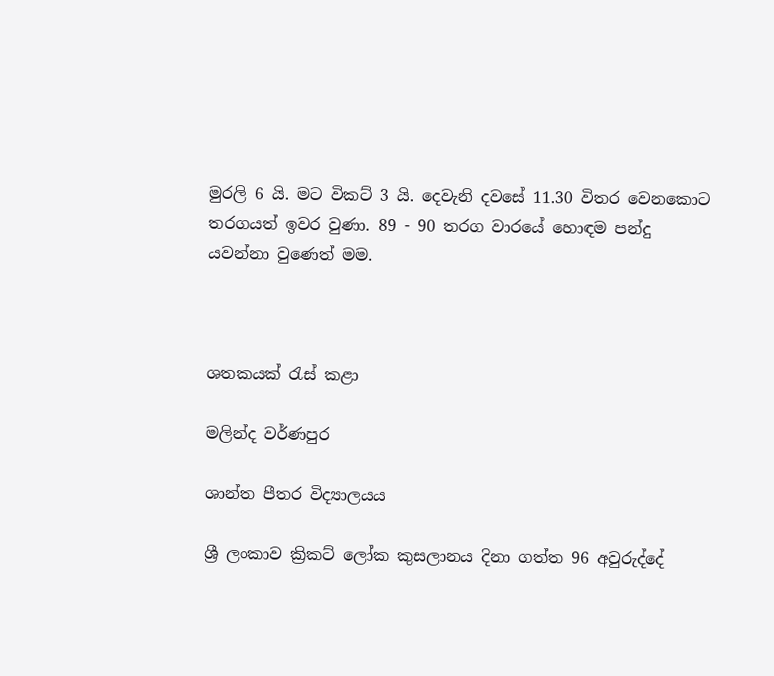මුරලි 6 යි. මට විකට් 3 යි. දෙවැනි දවසේ 11.30 විතර වෙනකොට තරගයත් ඉවර වුණා. 89 - 90 තරග වාරයේ හොඳම පන්දු යවන්නා වුණෙත් මම.



ශතකයක් රැස් කළා

මලින්ද වර්ණපුර

ශාන්ත පීතර විද්‍යාලයය

ශ්‍රී ලංකාව ක්‍රිකට් ලෝක කුසලානය දිනා ගත්ත 96 අවුරුද්දේ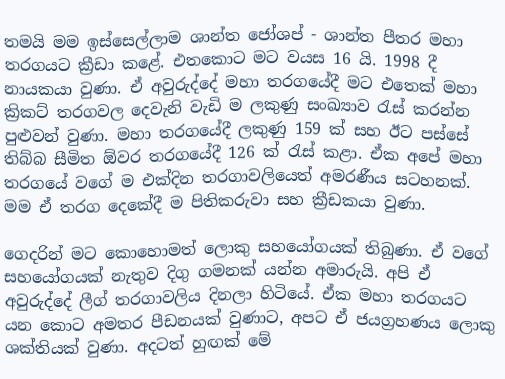තමයි මම ඉස්සෙල්ලාම ශාන්ත ජෝශප් - ශාන්ත පීතර මහා තරගයට ක්‍රීඩා කළේ. එතකොට මට වයස 16 යි. 1998 දී නායකයා වුණා. ඒ අවුරුද්දේ මහා තරගයේදී මට එතෙක් මහා ක්‍රිකට් තරගවල දෙවැනි වැඩි ම ලකුණු සංඛ්‍යාව රැස් කරන්න පුළුවන් වුණා. මහා තරගයේදී ලකුණු 159 ක් සහ ඊට පස්සේ තිබ්බ සීමිත ඕවර තරගයේදී 126 ක් රැස් කළා. ඒක අපේ මහා තරගයේ වගේ ම එක්දින තරගාවලියෙත් අමරණීය සටහනක්. මම ඒ තරග දෙකේදී ම පිතිකරුවා සහ ක්‍රීඩකයා වුණා.

ගෙදරින් මට කොහොමත් ලොකු සහයෝගයක් තිබුණා. ඒ වගේ සහයෝගයක් නැතුව දිගු ගමනක් යන්න අමාරුයි. අපි ඒ අවුරුද්දේ ලීග් තරගාවලිය දිනලා හිටියේ. ඒක මහා තරගයට යන කොට අමතර පීඩනයක් වුණාට, අපට ඒ ජයග්‍රහණය ලොකු ශක්තියක් වුණා. අදටත් හුඟක් මේ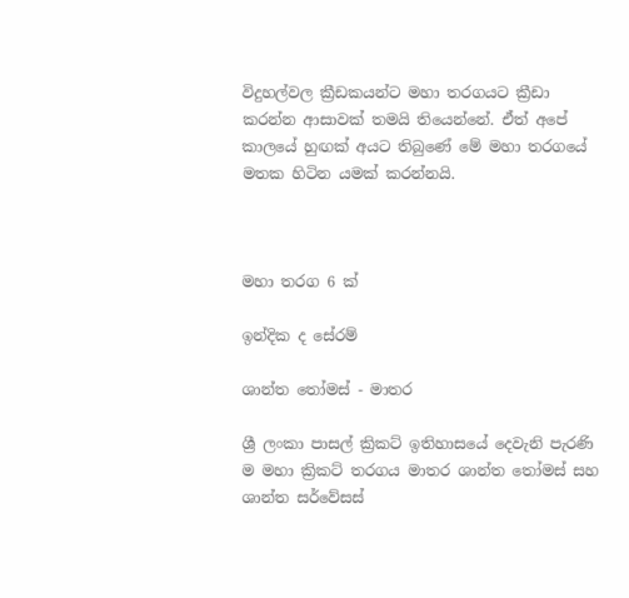විදුහල්වල ක්‍රීඩකයන්ට මහා තරගයට ක්‍රීඩා කරන්න ආසාවක් තමයි තියෙන්නේ. ඒත් අපේ කාලයේ හුඟක් අයට තිබුණේ මේ මහා තරගයේ මතක හිටින යමක් කරන්නයි.



මහා තරග 6 ක්

ඉන්දික ද සේරම්

ශාන්ත තෝමස් - මාතර

ශ්‍රී ලංකා පාසල් ක්‍රිකට් ඉතිහාසයේ දෙවැනි පැරණි ම මහා ක්‍රිකට් තරගය මාතර ශාන්ත ‍‍තෝමස් සහ ශාන්ත සර්වේසස්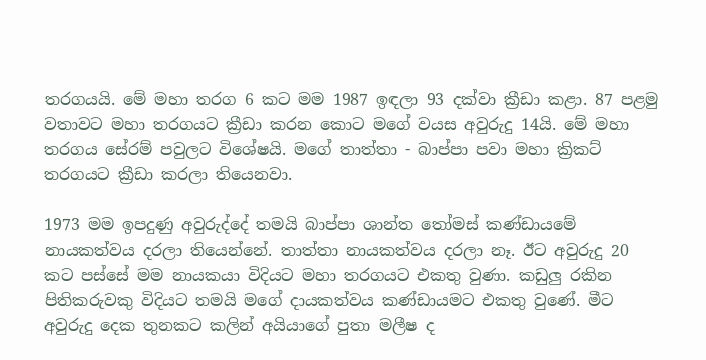තරගයයි. මේ මහා තරග 6 කට මම 1987 ඉඳලා 93 දක්වා ක්‍රීඩා කළා. 87 පළමු වතාවට මහා තරගයට ක්‍රීඩා කරන කොට මගේ වයස අවුරුදු 14යි. මේ මහා තරගය සේරම් පවුලට විශේෂයි. මගේ තාත්තා - බාප්පා පවා මහා ක්‍රිකට් තරගයට ක්‍රීඩා කරලා තියෙනවා.

1973 මම ඉපදුණු අවුරුද්දේ තමයි බාප්පා ශාන්ත තෝමස් කණ්ඩායමේ නායකත්වය දරලා තියෙන්නේ. තාත්තා නායකත්වය දරලා නෑ. ඊට අවුරුදු 20 කට පස්සේ මම නායකයා විදියට මහා තරගයට එකතු වුණා. කඩුලු රකින පිතිකරුවකු විදියට තමයි මගේ දායකත්වය කණ්ඩායමට එකතු වුණේ. මීට අවුරුදු දෙක තුනකට කලින් අයියාගේ පුතා මලීෂ ද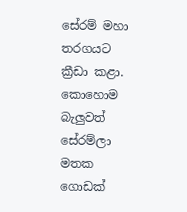සේරම් මහා තරගයට ක්‍රීඩා කළා. කොහොම බැලුවත් සේරම්ලා මතක ගොඩක්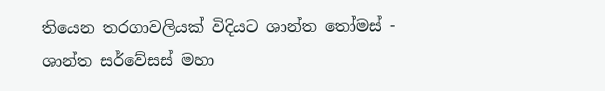තියෙන තරගාවලියක් විදියට ශාන්ත තෝමස් - ශාන්ත සර්වේසස් මහා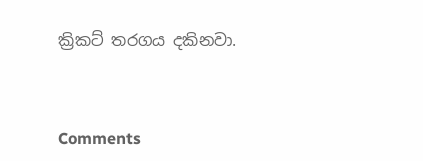ක්‍රිකට් තරගය දකිනවා.



Comments